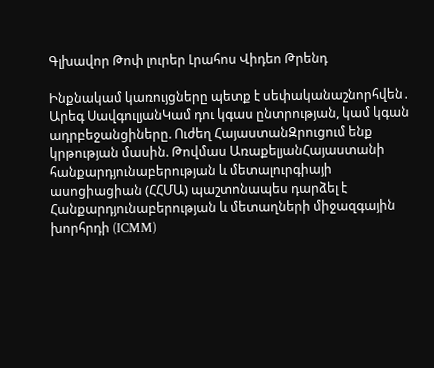Գլխավոր Թոփ լուրեր Լրահոս Վիդեո Թրենդ

Ինքնակամ կառույցները պետք է սեփականաշնորհվեն․ Արեգ ՍավգուլյանԿամ դու կգաս ընտրության, կամ կգան ադրբեջանցիները. Ուժեղ ՀայաստանԶրուցում ենք կրթության մասին. Թովմաս ԱռաքելյանՀայաստանի հանքարդյունաբերության և մետալուրգիայի ասոցիացիան (ՀՀՄԱ) պաշտոնապես դարձել է Հանքարդյունաբերության և մետաղների միջազգային խորհրդի (ICMM)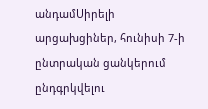անդամՍիրելի արցախցիներ, հունիսի 7-ի ընտրական ցանկերում ընդգրկվելու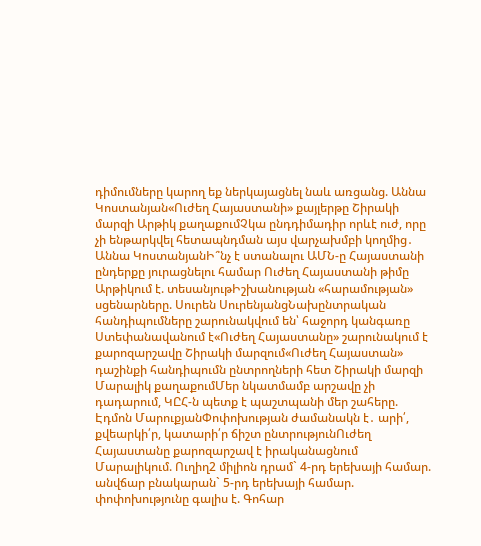դիմումները կարող եք ներկայացնել նաև առցանց. Աննա Կոստանյան«Ուժեղ Հայաստանի» քայլերթը Շիրակի մարզի Արթիկ քաղաքումՉկա ընդդիմադիր որևէ ուժ, որը չի ենթարկվել հետապնդման այս վարչախմբի կողմից․ Աննա ԿոստանյանԻ՞նչ է ստանալու ԱՄՆ-ը Հայաստանի ընդերքը յուրացնելու համար Ուժեղ Հայաստանի թիմը Արթիկում է. տեսանյութԻշխանության «հարամության» սցենարները. Սուրեն ՍուրենյանցՆախընտրական հանդիպումները շարունակվում են՝ հաջորդ կանգառը Ստեփանավանում է«Ուժեղ Հայաստանը» շարունակում է քարոզարշավը Շիրակի մարզում«Ուժեղ Հայաստան» դաշինքի հանդիպումն ընտրողների հետ Շիրակի մարզի Մարալիկ քաղաքումՄեր նկատմամբ արշավը չի դադարում, ԿԸՀ-ն պետք է պաշտպանի մեր շահերը. Էդմոն ՄարուքյանՓոփոխության ժամանակն է․ արի՛, քվեարկի՛ր, կատարի՛ր ճիշտ ընտրությունՈւժեղ Հայաստանը քարոզարշավ է իրականացնում Մարալիկում. Ուղիղ2 միլիոն դրամ` 4-րդ երեխայի համար. անվճար բնակարան` 5-րդ երեխայի համար. փոփոխությունը գալիս է. Գոհար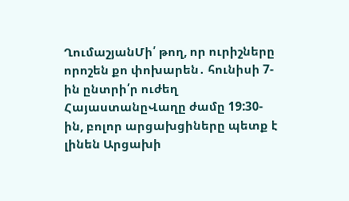ՂումաշյանՄի՛ թող, որ ուրիշները որոշեն քո փոխարեն․ հունիսի 7-ին ընտրի՛ր ուժեղ ՀայաստանըՎաղը ժամը 19:30-ին, բոլոր արցախցիները պետք է լինեն Արցախի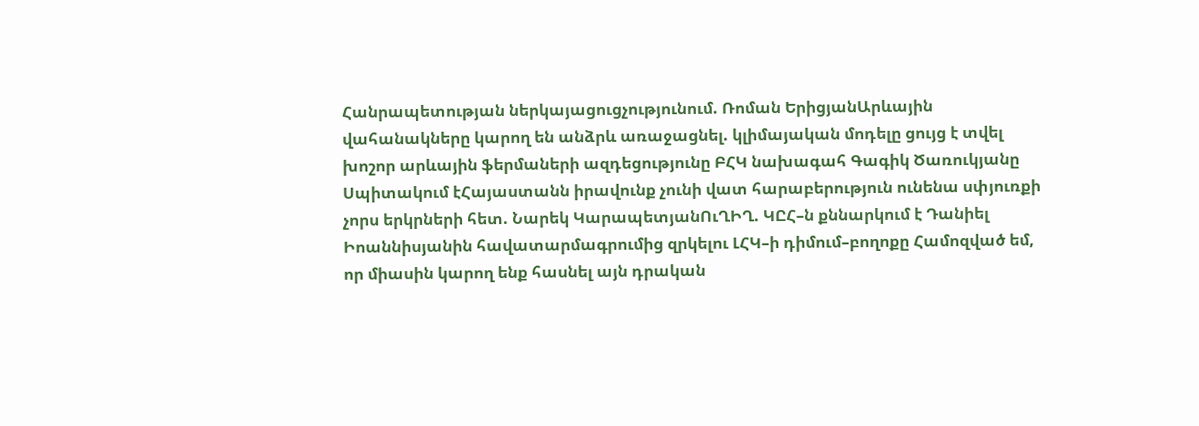Հանրապետության ներկայացուցչությունում. Ռոման ԵրիցյանԱրևային վահանակները կարող են անձրև առաջացնել. կլիմայական մոդելը ցույց է տվել խոշոր արևային ֆերմաների ազդեցությունը ԲՀԿ նախագահ Գագիկ Ծառուկյանը Սպիտակում էՀայաստանն իրավունք չունի վատ հարաբերություն ունենա սփյուռքի չորս երկրների հետ. Նարեկ ԿարապետյանՈւՂԻՂ. ԿԸՀ–ն քննարկում է Դանիել Իոաննիսյանին հավատարմագրումից զրկելու ԼՀԿ–ի դիմում–բողոքը Համոզված եմ, որ միասին կարող ենք հասնել այն դրական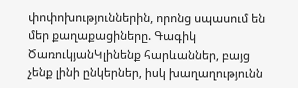փոփոխություններին, որոնց սպասում են մեր քաղաքացիները. Գագիկ ԾառուկյանԿլինենք հարևաններ, բայց չենք լինի ընկերներ, իսկ խաղաղությունն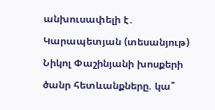անխուսափելի է․ Կարապետյան (տեսանյութ) Նիկոլ Փաշինյանի խոսքերի ծանր հետևանքները. կա՞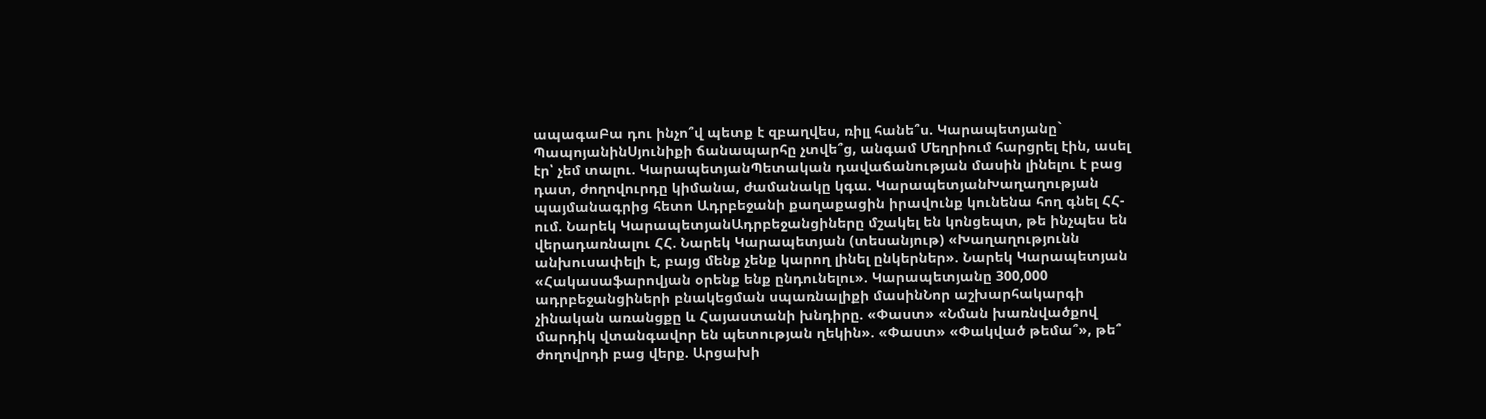ապագաԲա դու ինչո՞վ պետք է զբաղվես, ռիլլ հանե՞ս. Կարապետյանը` ՊապոյանինՍյունիքի ճանապարհը չտվե՞ց, անգամ Մեղրիում հարցրել էին, ասել էր՝ չեմ տալու. ԿարապետյանՊետական դավաճանության մասին լինելու է բաց դատ, ժողովուրդը կիմանա, ժամանակը կգա. ԿարապետյանԽաղաղության պայմանագրից հետո Ադրբեջանի քաղաքացին իրավունք կունենա հող գնել ՀՀ-ում. Նարեկ ԿարապետյանԱդրբեջանցիները մշակել են կոնցեպտ, թե ինչպես են վերադառնալու ՀՀ. Նարեկ Կարապետյան (տեսանյութ) «Խաղաղությունն անխուսափելի է, բայց մենք չենք կարող լինել ընկերներ». Նարեկ Կարապետյան «Հակասաֆարովյան օրենք ենք ընդունելու». Կարապետյանը 300,000 ադրբեջանցիների բնակեցման սպառնալիքի մասինՆոր աշխարհակարգի չինական առանցքը և Հայաստանի խնդիրը. «Փաստ» «Նման խառնվածքով մարդիկ վտանգավոր են պետության ղեկին». «Փաստ» «Փակված թեմա՞», թե՞ ժողովրդի բաց վերք. Արցախի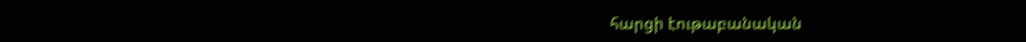հարցի էութաբանական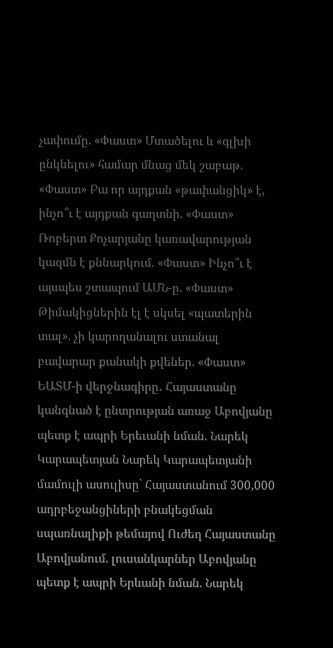չափումը. «Փաստ» Մտածելու և «գլխի ընկնելու» համար մնաց մեկ շաբաթ. «Փաստ» Բա որ այդքան «թափանցիկ» է, ինչո՞ւ է այդքան գաղտնի. «Փաստ» Ռոբերտ Քոչարյանը կառավարության կազմն է քննարկում. «Փաստ» Ինչո՞ւ է այսպես շտապում ԱՄՆ-ը. «Փաստ» Թիմակիցներին էլ է սկսել «պատերին տալ». չի կարողանալու ստանալ բավարար քանակի քվեներ. «Փաստ» ԵԱՏՄ-ի վերջնագիրը․ Հայաստանը կանգնած է ընտրության առաջ Աբովյանը պետք է ապրի Երեւանի նման. Նարեկ Կարապետյան Նարեկ Կարապետյանի մամուլի ասուլիսը` Հայաստանում 300,000 ադրբեջանցիների բնակեցման սպառնալիքի թեմայով Ուժեղ Հայաստանը Աբովյանում. լուսանկարներ Աբովյանը պետք է ապրի Երևանի նման. Նարեկ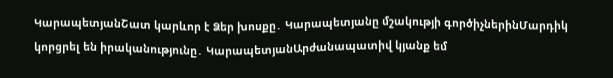ԿարապետյանՇատ կարևոր է Ձեր խոսքը․ Կարապետյանը մշակությի գործիչներինՄարդիկ կորցրել են իրականությունը․ ԿարապետյանԱրժանապատիվ կյանք եմ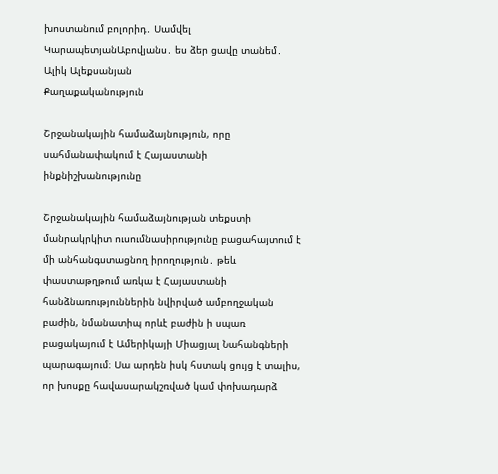խոստանում բոլորիդ․ Սամվել ԿարապետյանԱբովյանս․ ես ձեր ցավը տանեմ․ Ալիկ Ալեքսանյան
Քաղաքականություն

Շրջանակային համաձայնություն, որը սահմանափակում է Հայաստանի ինքնիշխանությունը

Շրջանակային համաձայնության տեքստի մանրակրկիտ ուսումնասիրությունը բացահայտում է մի անհանգստացնող իրողություն․ թեև փաստաթղթում առկա է Հայաստանի հանձնառություններին նվիրված ամբողջական բաժին, նմանատիպ որևէ բաժին ի սպառ բացակայում է Ամերիկայի Միացյալ Նահանգների պարագայում։ Սա արդեն իսկ հստակ ցույց է տալիս, որ խոսքը հավասարակշռված կամ փոխադարձ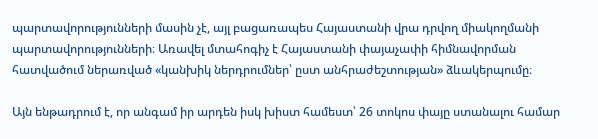պարտավորությունների մասին չէ, այլ բացառապես Հայաստանի վրա դրվող միակողմանի պարտավորությունների։ Առավել մտահոգիչ է Հայաստանի փայաչափի հիմնավորման հատվածում ներառված «կանխիկ ներդրումներ՝ ըստ անհրաժեշտության» ձևակերպումը։

Այն ենթադրում է, որ անգամ իր արդեն իսկ խիստ համեստ՝ 26 տոկոս փայը ստանալու համար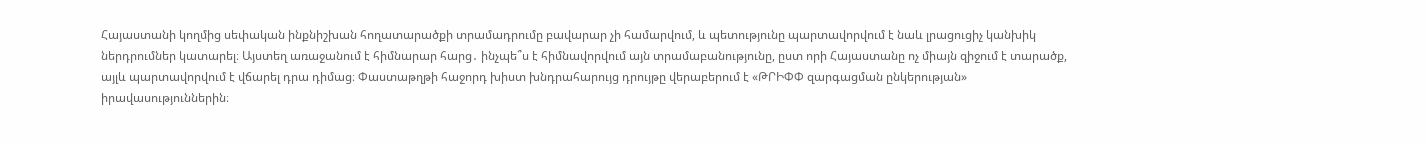Հայաստանի կողմից սեփական ինքնիշխան հողատարածքի տրամադրումը բավարար չի համարվում, և պետությունը պարտավորվում է նաև լրացուցիչ կանխիկ ներդրումներ կատարել։ Այստեղ առաջանում է հիմնարար հարց․ ինչպե՞ս է հիմնավորվում այն տրամաբանությունը, ըստ որի Հայաստանը ոչ միայն զիջում է տարածք, այլև պարտավորվում է վճարել դրա դիմաց։ Փաստաթղթի հաջորդ խիստ խնդրահարույց դրույթը վերաբերում է «ԹՐԻՓՓ զարգացման ընկերության» իրավասություններին։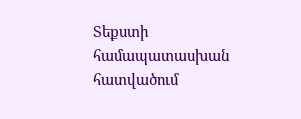Տեքստի համապատասխան հատվածում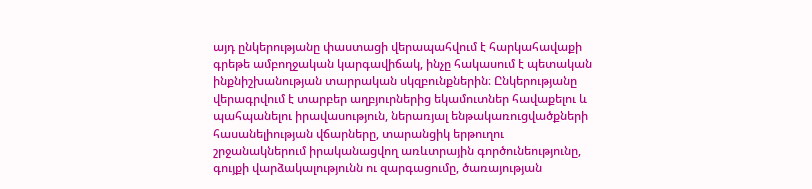այդ ընկերությանը փաստացի վերապահվում է հարկահավաքի գրեթե ամբողջական կարգավիճակ, ինչը հակասում է պետական ինքնիշխանության տարրական սկզբունքներին։ Ընկերությանը վերագրվում է տարբեր աղբյուրներից եկամուտներ հավաքելու և պահպանելու իրավասություն, ներառյալ ենթակառուցվածքների հասանելիության վճարները, տարանցիկ երթուղու շրջանակներում իրականացվող առևտրային գործունեությունը, գույքի վարձակալությունն ու զարգացումը, ծառայության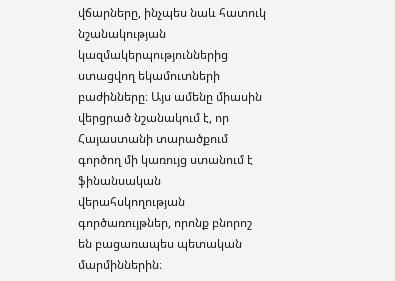վճարները, ինչպես նաև հատուկ նշանակության կազմակերպություններից ստացվող եկամուտների բաժինները։ Այս ամենը միասին վերցրած նշանակում է, որ Հայաստանի տարածքում գործող մի կառույց ստանում է ֆինանսական վերահսկողության գործառույթներ, որոնք բնորոշ են բացառապես պետական մարմիններին։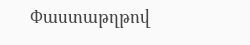Փաստաթղթով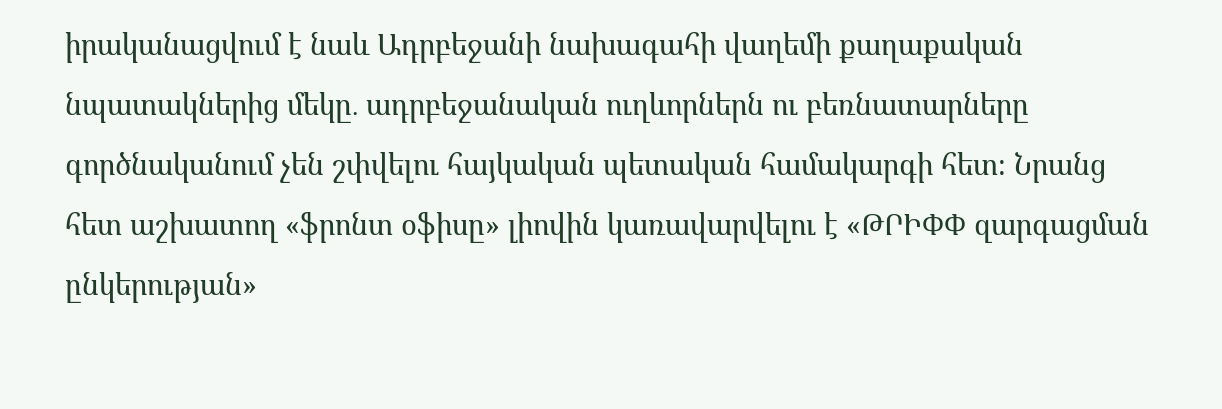իրականացվում է նաև Ադրբեջանի նախագահի վաղեմի քաղաքական նպատակներից մեկը․ ադրբեջանական ուղևորներն ու բեռնատարները գործնականում չեն շփվելու հայկական պետական համակարգի հետ։ Նրանց հետ աշխատող «ֆրոնտ օֆիսը» լիովին կառավարվելու է «ԹՐԻՓՓ զարգացման ընկերության»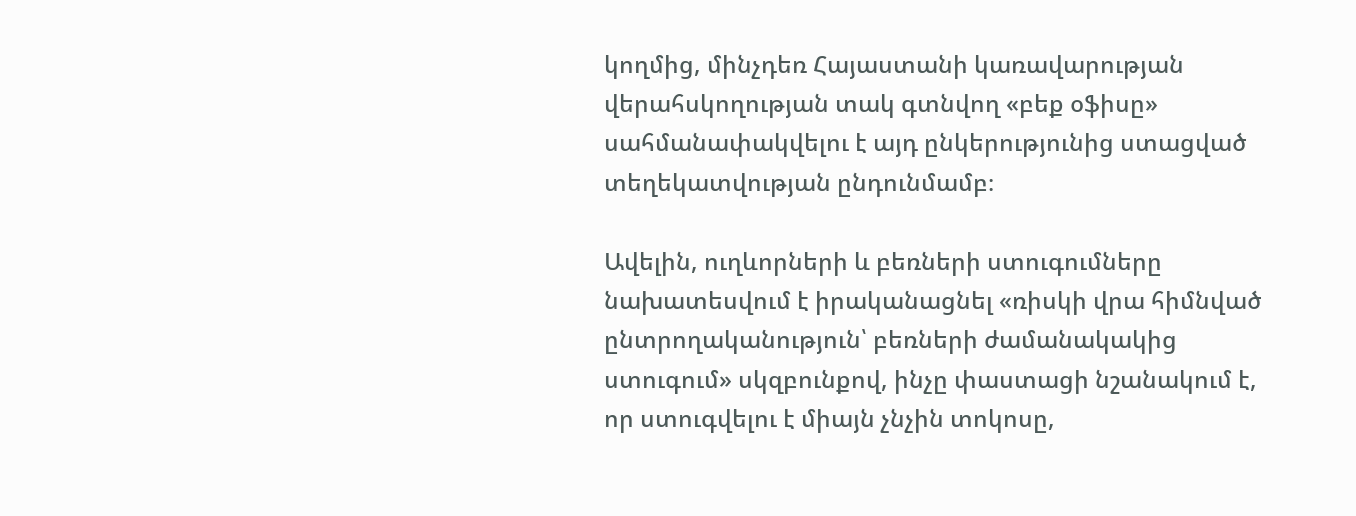կողմից, մինչդեռ Հայաստանի կառավարության վերահսկողության տակ գտնվող «բեք օֆիսը» սահմանափակվելու է այդ ընկերությունից ստացված տեղեկատվության ընդունմամբ։

Ավելին, ուղևորների և բեռների ստուգումները նախատեսվում է իրականացնել «ռիսկի վրա հիմնված ընտրողականություն՝ բեռների ժամանակակից ստուգում» սկզբունքով, ինչը փաստացի նշանակում է, որ ստուգվելու է միայն չնչին տոկոսը,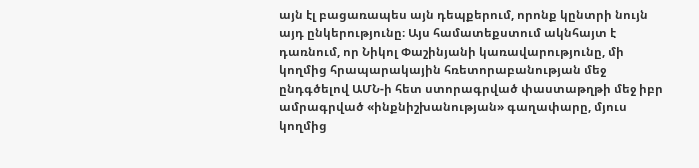այն էլ բացառապես այն դեպքերում, որոնք կընտրի նույն այդ ընկերությունը։ Այս համատեքստում ակնհայտ է դառնում, որ Նիկոլ Փաշինյանի կառավարությունը, մի կողմից հրապարակային հռետորաբանության մեջ ընդգծելով ԱՄՆ-ի հետ ստորագրված փաստաթղթի մեջ իբր ամրագրված «ինքնիշխանության» գաղափարը, մյուս կողմից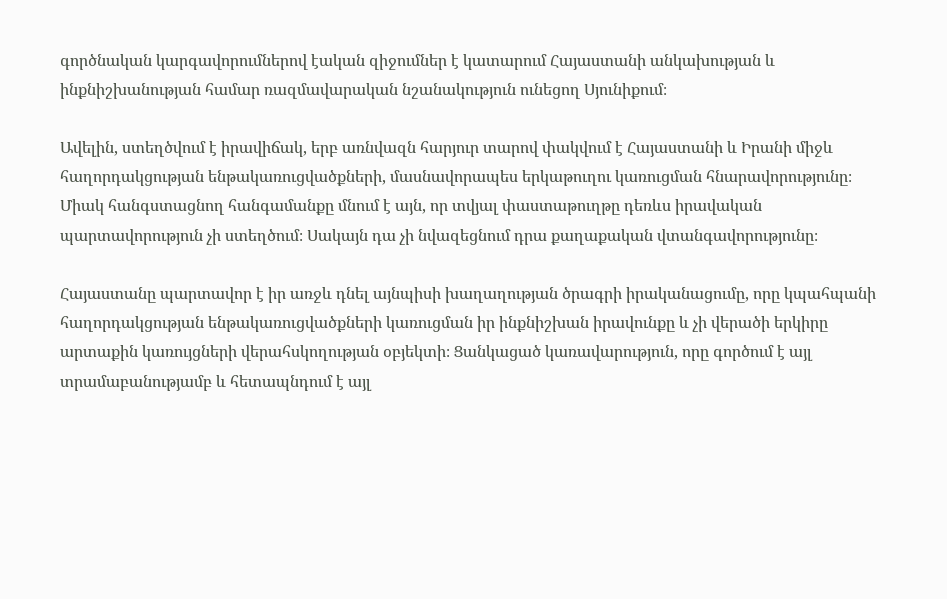գործնական կարգավորումներով էական զիջումներ է կատարում Հայաստանի անկախության և ինքնիշխանության համար ռազմավարական նշանակություն ունեցող Սյունիքում։

Ավելին, ստեղծվում է իրավիճակ, երբ առնվազն հարյուր տարով փակվում է Հայաստանի և Իրանի միջև հաղորդակցության ենթակառուցվածքների, մասնավորապես երկաթուղու կառուցման հնարավորությունը։ Միակ հանգստացնող հանգամանքը մնում է այն, որ տվյալ փաստաթուղթը դեռևս իրավական պարտավորություն չի ստեղծում։ Սակայն դա չի նվազեցնում դրա քաղաքական վտանգավորությունը։

Հայաստանը պարտավոր է իր առջև դնել այնպիսի խաղաղության ծրագրի իրականացումը, որը կպահպանի հաղորդակցության ենթակառուցվածքների կառուցման իր ինքնիշխան իրավունքը և չի վերածի երկիրը արտաքին կառույցների վերահսկողության օբյեկտի։ Ցանկացած կառավարություն, որը գործում է այլ տրամաբանությամբ և հետապնդում է այլ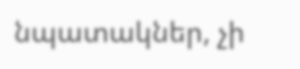նպատակներ, չի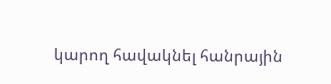կարող հավակնել հանրային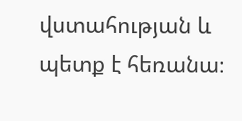վստահության և պետք է հեռանա։